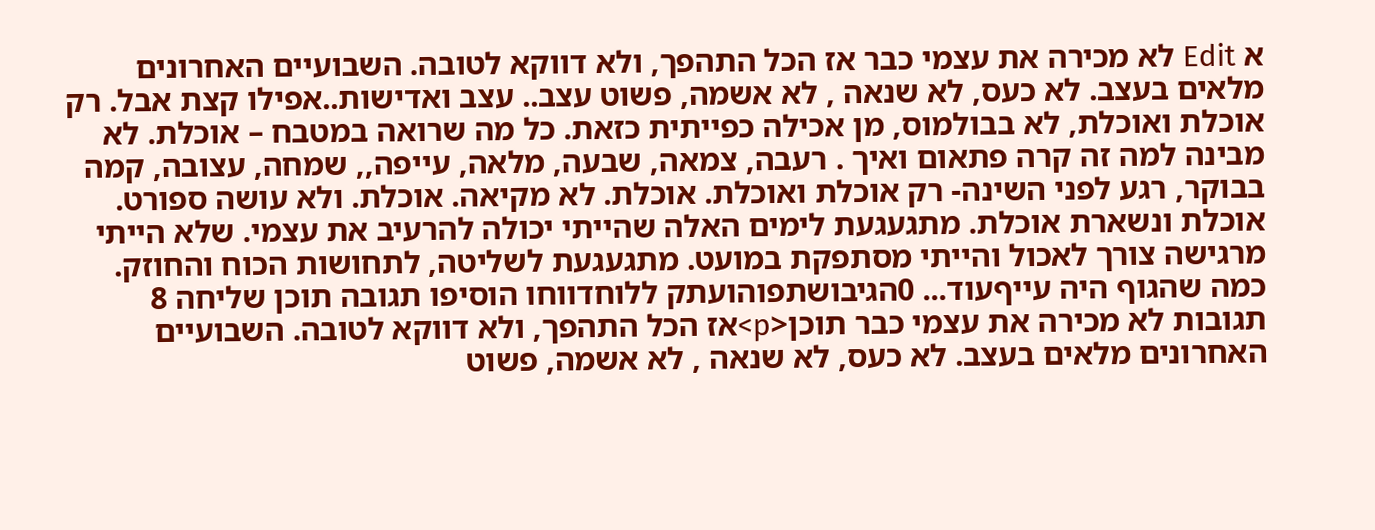א Edit לא מכירה את עצמי כבר אז הכל התהפך, ולא דווקא לטובה. השבועיים האחרונים מלאים בעצב. לא כעס, לא שנאה , לא אשמה, פשוט עצב.. עצב ואדישות..אפילו קצת אבל. רק אוכלת ואוכלת, לא בבולמוס, מן אכילה כפייתית כזאת. כל מה שרואה במטבח – אוכלת. לא מבינה למה זה קרה פתאום ואיך . רעבה, צמאה, שבעה, מלאה, עייפה,, שמחה, עצובה, קמה בבוקר, רגע לפני השינה- רק אוכלת ואוכלת. אוכלת. לא מקיאה. אוכלת. ולא עושה ספורט. אוכלת ונשארת אוכלת. מתגעגעת לימים האלה שהייתי יכולה להרעיב את עצמי. שלא הייתי מרגישה צורך לאכול והייתי מסתפקת במועט. מתגעגעת לשליטה, לתחושות הכוח והחוזק. כמה שהגוף היה עייףעוד... 0הגיבושתפוהועתק ללוחדווחו הוסיפו תגובה תוכן שליחה 8 תגובות לא מכירה את עצמי כבר תוכן<p>אז הכל התהפך, ולא דווקא לטובה. השבועיים האחרונים מלאים בעצב. לא כעס, לא שנאה , לא אשמה, פשוט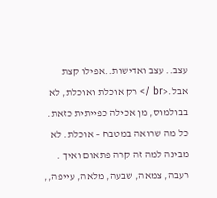עצב.. עצב ואדישות..אפילו קצת אבל.<br /> רק אוכלת ואוכלת, לא בבולמוס, מן אכילה כפייתית כזאת. כל מה שרואה במטבח – אוכלת. לא מבינה למה זה קרה פתאום ואיך . רעבה, צמאה, שבעה, מלאה, עייפה,,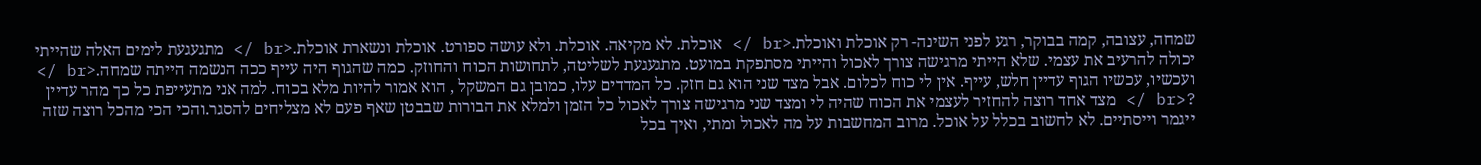שמחה, עצובה, קמה בבוקר, רגע לפני השינה- רק אוכלת ואוכלת.<br /> אוכלת. לא מקיאה. אוכלת. ולא עושה ספורט. אוכלת ונשארת אוכלת.<br /> מתגעגעת לימים האלה שהייתי יכולה להרעיב את עצמי. שלא הייתי מרגישה צורך לאכול והייתי מסתפקת במועט. מתגעגעת לשליטה, לתחושות הכוח והחוזק. כמה שהגוף היה עייף ככה הנשמה הייתה שמחה.<br /> ועכשיו, עכשיו הגוף עדיין חלש, עייף. אין לי כוח לכלום. אבל מצד שני הוא גם חזק. כל המדדים עלו, כמובן גם המשקל , הוא אמור להיות מלא בכוח. למה אני מתעייפת כל כך מהר עדיין ?<br /> מצד אחד רוצה להחזיר לעצמי את הכוח שהיה לי ומצד שני מרגישה צורך לאכול כל הזמן ולמלא את הבורות שבבטן שאף פעם לא מצליחים להסגר.והכי הכי מהכל רוצה שזה ייגמר וייסתיים. לא לחשוב בכלל על אוכל. מרוב המחשבות על מה לאכול ומתי, ואיך בכל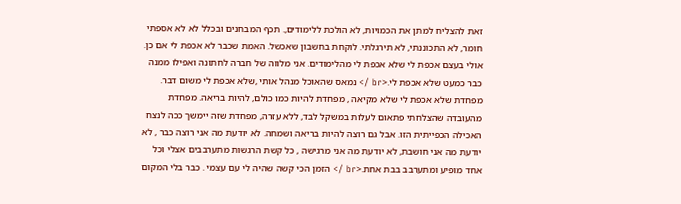זאת להצליח למתן את הכמויות, לא הולכת ללימודים,. תכף המבחנים ובכלל לא לא אספתי חומר, לא התכוננתי, לא תירגלתי. לוקחת בחשבון שאכשל. האמת שכבר לא אכפת לי אם כן. אולי בעצם אכפת לי שלא אכפת לי מהלימודים. אני מלווה של חברה לחתונה ואפילו ממנה כבר כמעט שלא אכפת לי.<br /> נמאס שהאוכל מנהל אותי ,שלא אכפת לי משום דבר. מפחדת שלא אכפת לי שלא מקיאה , מפחדת להיות כמו כולם, להיות בריאה. מפחדת מהעובדה שהצלחתי פתאום לעלות במשקל לבד, ללא עזרה, מפחדת שזה יימשך ככה לנצח האכילה הכפייתית הזו. אבל גם רוצה להיות בריאה ושמחה. לא יודעת מה אני רוצה כבר , לא יודעת מה אני חושבת, לא יודעת מה אני מרגישה , כל קשת הרגשות מתערבבים אצלי וכל אחד מופיע ומתערבב בבת אחת.<br /> הזמן הכי קשה שהיה לי עם עצמי . כבר בלי המקום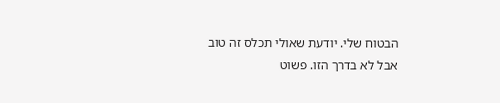הבטוח שלי. יודעת שאולי תכלס זה טוב אבל לא בדרך הזו. פשוט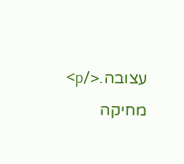עצובה.</p> מחיקה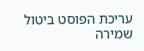עריכת הפוסט ביטול שמירה